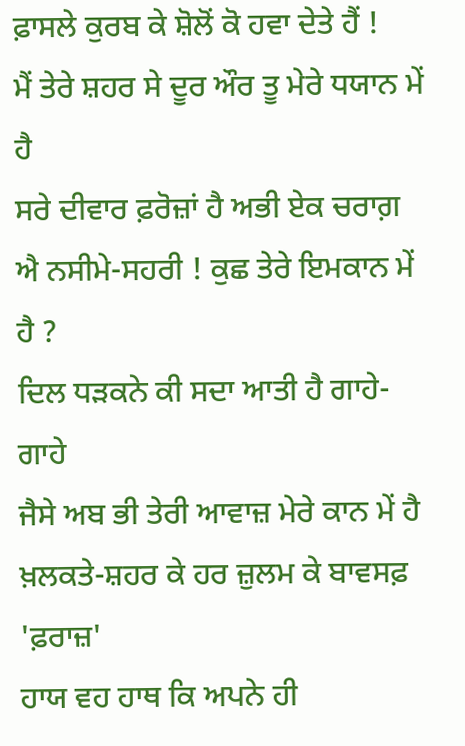ਫ਼ਾਸਲੇ ਕੁਰਬ ਕੇ ਸ਼ੋਲੋਂ ਕੋ ਹਵਾ ਦੇਤੇ ਹੈਂ !
ਮੈਂ ਤੇਰੇ ਸ਼ਹਰ ਸੇ ਦੂਰ ਔਰ ਤੂ ਮੇਰੇ ਧਯਾਨ ਮੇਂ ਹੈ
ਸਰੇ ਦੀਵਾਰ ਫ਼ਰੋਜ਼ਾਂ ਹੈ ਅਭੀ ਏਕ ਚਰਾਗ਼
ਐ ਨਸੀਮੇ-ਸਹਰੀ ! ਕੁਛ ਤੇਰੇ ਇਮਕਾਨ ਮੇਂ ਹੈ ?
ਦਿਲ ਧੜਕਨੇ ਕੀ ਸਦਾ ਆਤੀ ਹੈ ਗਾਹੇ-ਗਾਹੇ
ਜੈਸੇ ਅਬ ਭੀ ਤੇਰੀ ਆਵਾਜ਼ ਮੇਰੇ ਕਾਨ ਮੇਂ ਹੈ
ਖ਼ਲਕਤੇ-ਸ਼ਹਰ ਕੇ ਹਰ ਜ਼ੁਲਮ ਕੇ ਬਾਵਸਫ਼ 'ਫ਼ਰਾਜ਼'
ਹਾਯ ਵਹ ਹਾਥ ਕਿ ਅਪਨੇ ਹੀ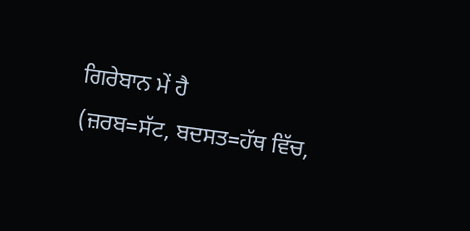ਗਿਰੇਬਾਨ ਮੇਂ ਹੈ
(ਜ਼ਰਬ=ਸੱਟ, ਬਦਸਤ=ਹੱਥ ਵਿੱਚ,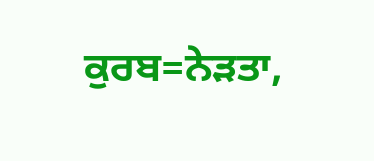ਕੁਰਬ=ਨੇੜਤਾ,